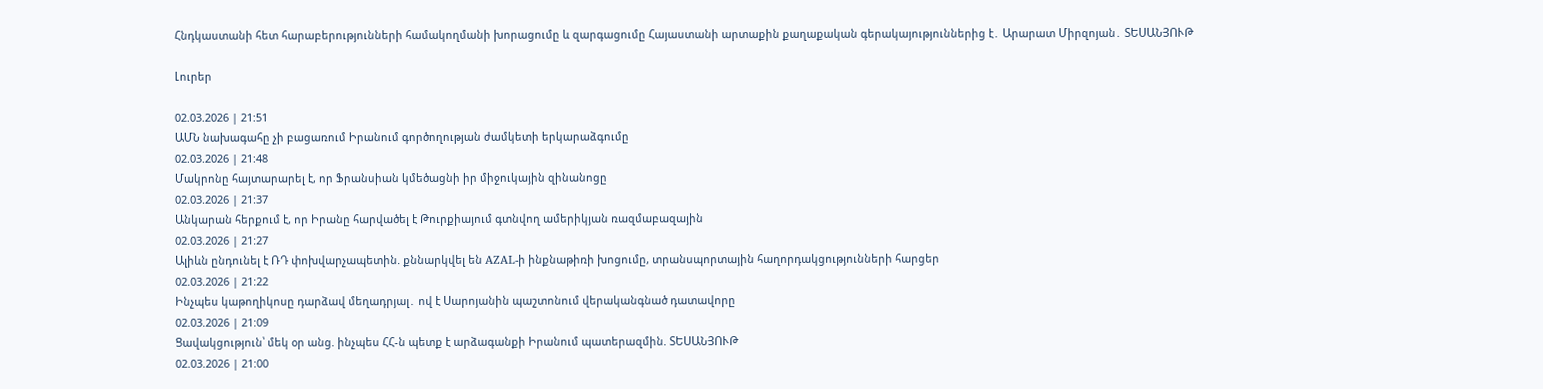Հնդկաստանի հետ հարաբերությունների համակողմանի խորացումը և զարգացումը Հայաստանի արտաքին քաղաքական գերակայություններից է․ Արարատ Միրզոյան․ ՏԵՍԱՆՅՈՒԹ

Լուրեր

02.03.2026 | 21:51
ԱՄՆ նախագահը չի բացառում Իրանում գործողության ժամկետի երկարաձգումը
02.03.2026 | 21:48
Մակրոնը հայտարարել է, որ Ֆրանսիան կմեծացնի իր միջուկային զինանոցը
02.03.2026 | 21:37
Անկարան հերքում է, որ Իրանը հարվածել է Թուրքիայում գտնվող ամերիկյան ռազմաբազային
02.03.2026 | 21:27
Ալիևն ընդունել է ՌԴ փոխվարչապետին. քննարկվել են AZAL-ի ինքնաթիռի խոցումը, տրանսպորտային հաղորդակցությունների հարցեր
02.03.2026 | 21:22
Ինչպես կաթողիկոսը դարձավ մեղադրյալ․ ով է Սարոյանին պաշտոնում վերականգնած դատավորը
02.03.2026 | 21:09
Ցավակցություն՝ մեկ օր անց. ինչպես ՀՀ-ն պետք է արձագանքի Իրանում պատերազմին. ՏԵՍԱՆՅՈՒԹ
02.03.2026 | 21:00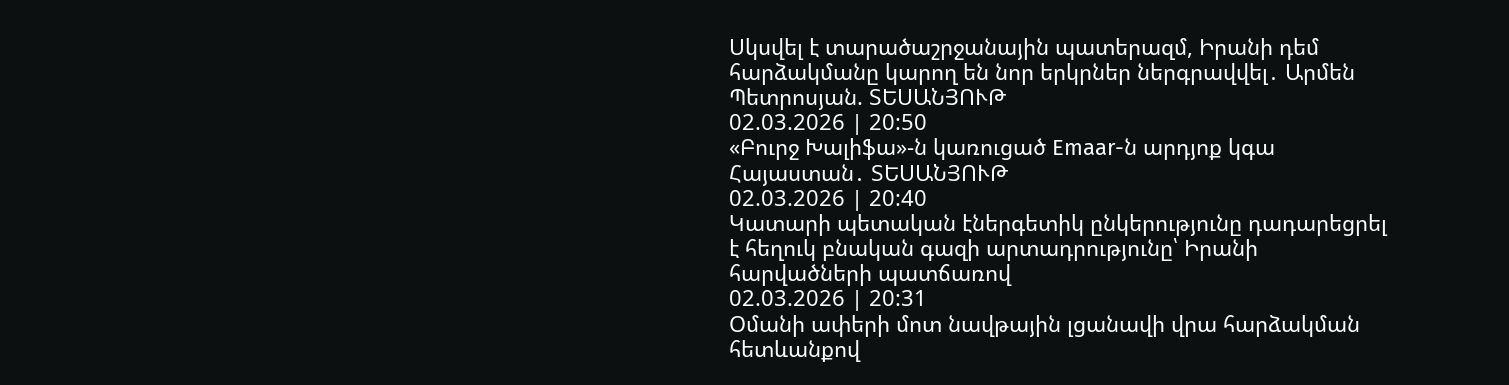Սկսվել է տարածաշրջանային պատերազմ, Իրանի դեմ հարձակմանը կարող են նոր երկրներ ներգրավվել․ Արմեն Պետրոսյան. ՏԵՍԱՆՅՈՒԹ
02.03.2026 | 20:50
«Բուրջ Խալիֆա»-ն կառուցած Emaar-ն արդյոք կգա Հայաստան․ ՏԵՍԱՆՅՈՒԹ
02.03.2026 | 20:40
Կատարի պետական էներգետիկ ընկերությունը դադարեցրել է հեղուկ բնական գազի արտադրությունը՝ Իրանի հարվածների պատճառով
02.03.2026 | 20:31
Օմանի ափերի մոտ նավթային լցանավի վրա հարձակման հետևանքով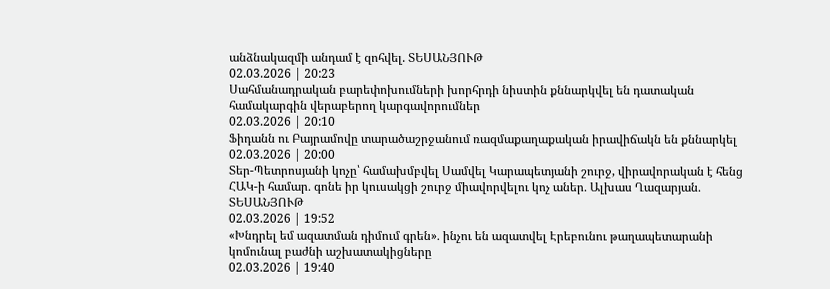անձնակազմի անդամ է զոհվել. ՏԵՍԱՆՅՈՒԹ
02.03.2026 | 20:23
Սահմանադրական բարեփոխումների խորհրդի նիստին քննարկվել են դատական համակարգին վերաբերող կարգավորումներ
02.03.2026 | 20:10
Ֆիդանն ու Բայրամովը տարածաշրջանում ռազմաքաղաքական իրավիճակն են քննարկել
02.03.2026 | 20:00
Տեր-Պետրոսյանի կոչը՝ համախմբվել Սամվել Կարապետյանի շուրջ, վիրավորական է հենց ՀԱԿ-ի համար․ գոնե իր կուսակցի շուրջ միավորվելու կոչ աներ․ Ալխաս Ղազարյան․ ՏԵՍԱՆՅՈՒԹ
02.03.2026 | 19:52
«Խնդրել եմ ազատման դիմում գրեն»․ ինչու են ազատվել Էրեբունու թաղապետարանի կոմունալ բաժնի աշխատակիցները
02.03.2026 | 19:40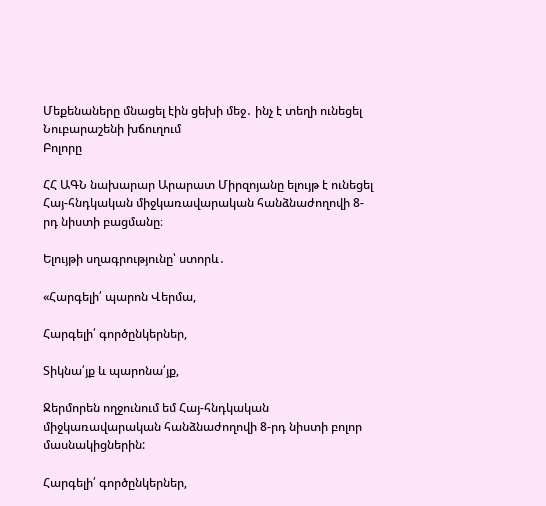Մեքենաները մնացել էին ցեխի մեջ․ ինչ է տեղի ունեցել Նուբարաշենի խճուղում
Բոլորը

ՀՀ ԱԳՆ նախարար Արարատ Միրզոյանը ելույթ է ունեցել Հայ-հնդկական միջկառավարական հանձնաժողովի 8-րդ նիստի բացմանը։

Ելույթի սղագրությունը՝ ստորև․

«Հարգելի՛ պարոն Վերմա,

Հարգելի՛ գործընկերներ,

Տիկնա՛յք և պարոնա՛յք,

Ջերմորեն ողջունում եմ Հայ-հնդկական միջկառավարական հանձնաժողովի 8-րդ նիստի բոլոր մասնակիցներին:

Հարգելի՛ գործընկերներ,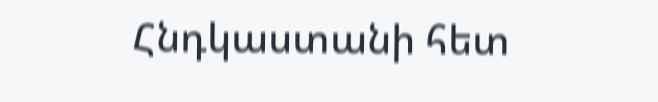Հնդկաստանի հետ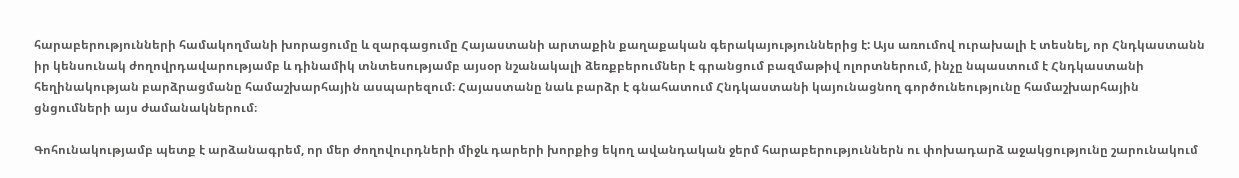հարաբերությունների համակողմանի խորացումը և զարգացումը Հայաստանի արտաքին քաղաքական գերակայություններից է: Այս առումով ուրախալի է տեսնել, որ Հնդկաստանն իր կենսունակ ժողովրդավարությամբ և դինամիկ տնտեսությամբ այսօր նշանակալի ձեռքբերումներ է գրանցում բազմաթիվ ոլորտներում, ինչը նպաստում է Հնդկաստանի հեղինակության բարձրացմանը համաշխարհային ասպարեզում։ Հայաստանը նաև բարձր է գնահատում Հնդկաստանի կայունացնող գործունեությունը համաշխարհային ցնցումների այս ժամանակներում։

Գոհունակությամբ պետք է արձանագրեմ, որ մեր ժողովուրդների միջև դարերի խորքից եկող ավանդական ջերմ հարաբերություններն ու փոխադարձ աջակցությունը շարունակում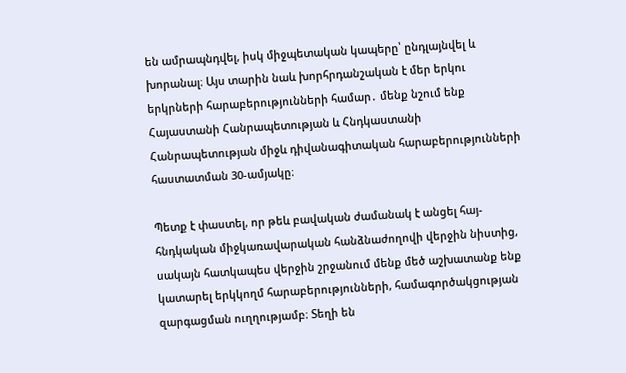են ամրապնդվել, իսկ միջպետական կապերը՝ ընդլայնվել և խորանալ։ Այս տարին նաև խորհրդանշական է մեր երկու երկրների հարաբերությունների համար․ մենք նշում ենք Հայաստանի Հանրապետության և Հնդկաստանի Հանրապետության միջև դիվանագիտական հարաբերությունների հաստատման 30-ամյակը։

Պետք է փաստել, որ թեև բավական ժամանակ է անցել հայ-հնդկական միջկառավարական հանձնաժողովի վերջին նիստից, սակայն հատկապես վերջին շրջանում մենք մեծ աշխատանք ենք կատարել երկկողմ հարաբերությունների, համագործակցության զարգացման ուղղությամբ։ Տեղի են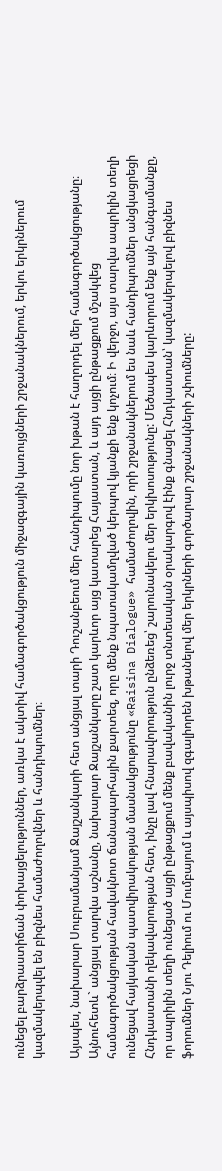ունեցել բարձրաստիճան փոխայցելություններ, առկա է ակտիվ համագործակցություն միջազգային կառույցների շրջանակներում, երկու երկրներում կազմակերպվել են բիզնես համաժողովներ և հանդիպումներ։

Այսպես, նախարար Սուբրամանյամ Ջայշանկարի հետ անցյալ տարի Դուշանբեում մեր հանդիպումը նոր խթան է հաղորդել մեր համագործակցությանը։ Այնուհետև` անցյալ տարվա աշնանը, նախարար Ջայշանկարը շատ կարևոր այց կատարեց Հայաստան, և այդ այցի ընթացքում մշակվեց համագործակցության հավակնոտ ճանապարհային քարտեզ, որը մենք նպատակամղված կերպով կյանքի ենք կոչում։ Ի վերջո, այս տարվա ապրիլին տեղի ունեցավ հայկական պատվիրակության մասնակցությունը «Raisina Dialogue» համաժողովին, որի շրջանակներում ես նաև հանդիպումներ անցկացրեցի Հնդկաստանի ղեկավարության հետ, ինչը լավ հնարավորություն ընձեռեց՝ շարունակելու մեր երկխոսությունը: Մեծապես կարևորում ենք այն հանգամանքը, որ ապրիլին տեղի ունեցած այցի ընթացքում մենք բավականին լուրջ տնտեսական օրակարգով էինք գնացել Հնդկաստան՝ կազմակերպելով բիզնես ֆորումներ Նյու Դելիում ու Մումբայում և այսպիսով զգալիորեն խթանելով մեր երկրների գործարար շրջանակների շփումները: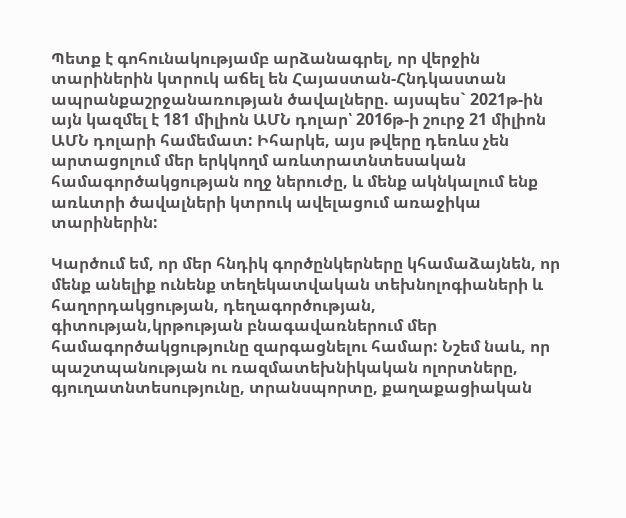Պետք է գոհունակությամբ արձանագրել, որ վերջին տարիներին կտրուկ աճել են Հայաստան-Հնդկաստան ապրանքաշրջանառության ծավալները. այսպես` 2021թ-ին այն կազմել է 181 միլիոն ԱՄՆ դոլար՝ 2016թ-ի շուրջ 21 միլիոն ԱՄՆ դոլարի համեմատ: Իհարկե, այս թվերը դեռևս չեն արտացոլում մեր երկկողմ առևտրատնտեսական համագործակցության ողջ ներուժը, և մենք ակնկալում ենք առևտրի ծավալների կտրուկ ավելացում առաջիկա տարիներին:

Կարծում եմ, որ մեր հնդիկ գործընկերները կհամաձայնեն, որ մենք անելիք ունենք տեղեկատվական տեխնոլոգիաների և հաղորդակցության, դեղագործության, գիտության,կրթության բնագավառներում մեր համագործակցությունը զարգացնելու համար: Նշեմ նաև, որ պաշտպանության ու ռազմատեխնիկական ոլորտները, գյուղատնտեսությունը, տրանսպորտը, քաղաքացիական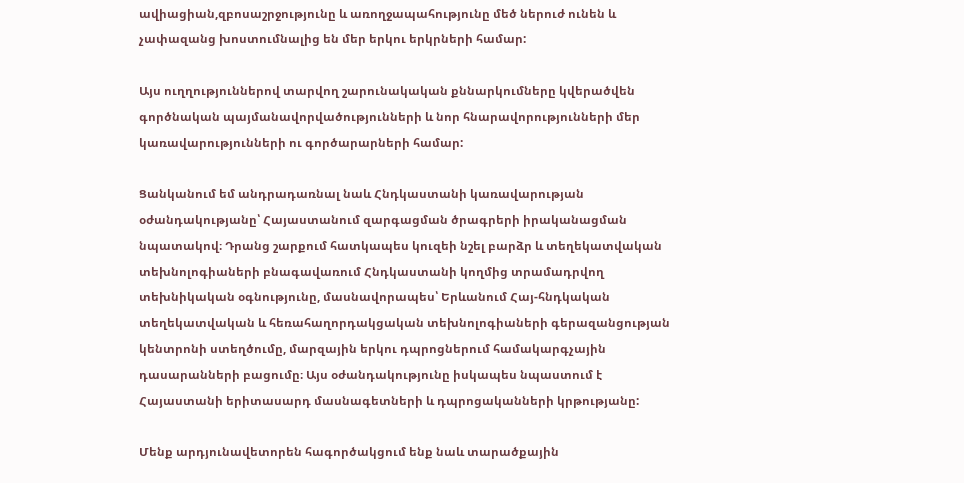ավիացիան,զբոսաշրջությունը և առողջապահությունը մեծ ներուժ ունեն և չափազանց խոստումնալից են մեր երկու երկրների համար:

Այս ուղղություններով տարվող շարունակական քննարկումները կվերածվեն գործնական պայմանավորվածությունների և նոր հնարավորությունների մեր կառավարությունների ու գործարարների համար:

Ցանկանում եմ անդրադառնալ նաև Հնդկաստանի կառավարության օժանդակությանը՝ Հայաստանում զարգացման ծրագրերի իրականացման նպատակով։ Դրանց շարքում հատկապես կուզեի նշել բարձր և տեղեկատվական տեխնոլոգիաների բնագավառում Հնդկաստանի կողմից տրամադրվող տեխնիկական օգնությունը, մասնավորապես՝ Երևանում Հայ-հնդկական տեղեկատվական և հեռահաղորդակցական տեխնոլոգիաների գերազանցության կենտրոնի ստեղծումը, մարզային երկու դպրոցներում համակարգչային դասարանների բացումը։ Այս օժանդակությունը իսկապես նպաստում է Հայաստանի երիտասարդ մասնագետների և դպրոցականների կրթությանը:

Մենք արդյունավետորեն հագործակցում ենք նաև տարածքային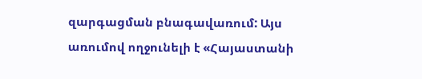զարգացման բնագավառում: Այս առումով ողջունելի է «Հայաստանի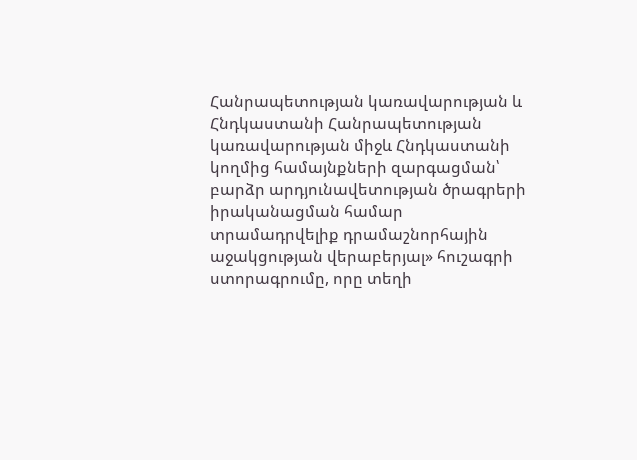Հանրապետության կառավարության և Հնդկաստանի Հանրապետության կառավարության միջև Հնդկաստանի կողմից համայնքների զարգացման՝ բարձր արդյունավետության ծրագրերի իրականացման համար տրամադրվելիք դրամաշնորհային աջակցության վերաբերյալ» հուշագրի ստորագրումը, որը տեղի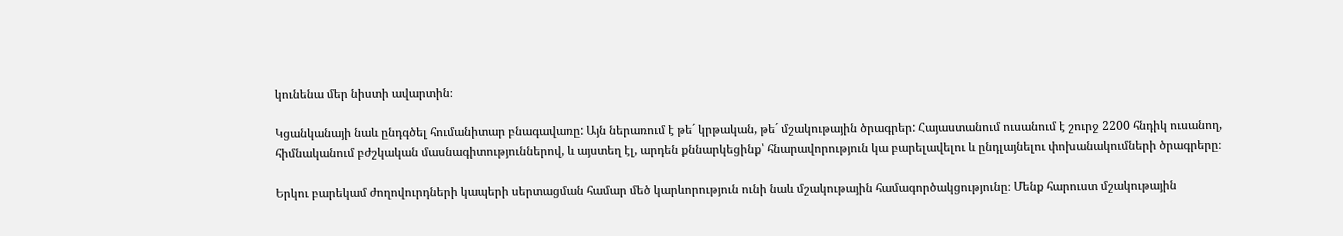կունենա մեր նիստի ավարտին։

Կցանկանայի նաև ընդգծել հումանիտար բնագավառը: Այն ներառում է թե´ կրթական, թե´ մշակութային ծրագրեր: Հայաստանում ուսանում է շուրջ 2200 հնդիկ ուսանող, հիմնականում բժշկական մասնագիտություններով, և այստեղ էլ, արդեն քննարկեցինք՝ հնարավորություն կա բարելավելու և ընդլայնելու փոխանակումների ծրագրերը։

Երկու բարեկամ ժողովուրդների կապերի սերտացման համար մեծ կարևորություն ունի նաև մշակութային համագործակցությունը։ Մենք հարուստ մշակութային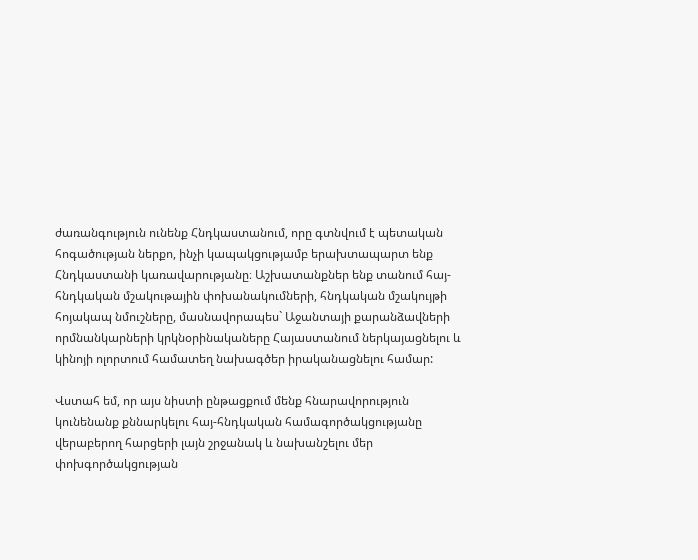ժառանգություն ունենք Հնդկաստանում, որը գտնվում է պետական հոգածության ներքո, ինչի կապակցությամբ երախտապարտ ենք Հնդկաստանի կառավարությանը։ Աշխատանքներ ենք տանում հայ-հնդկական մշակութային փոխանակումների, հնդկական մշակույթի հոյակապ նմուշները, մասնավորապես` Աջանտայի քարանձավների որմնանկարների կրկնօրինակաները Հայաստանում ներկայացնելու և կինոյի ոլորտում համատեղ նախագծեր իրականացնելու համար:

Վստահ եմ, որ այս նիստի ընթացքում մենք հնարավորություն կունենանք քննարկելու հայ-հնդկական համագործակցությանը վերաբերող հարցերի լայն շրջանակ և նախանշելու մեր փոխգործակցության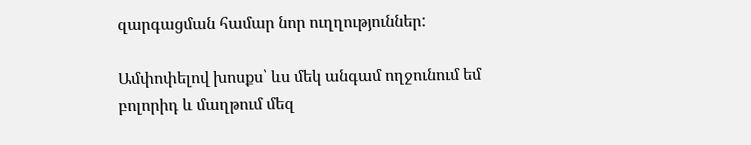զարգացման համար նոր ուղղություններ:

Ամփոփելով խոսքս՝ ևս մեկ անգամ ողջունում եմ բոլորիդ և մաղթում մեզ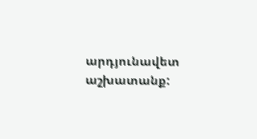արդյունավետ աշխատանք: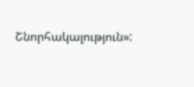Շնորհակալություն»: